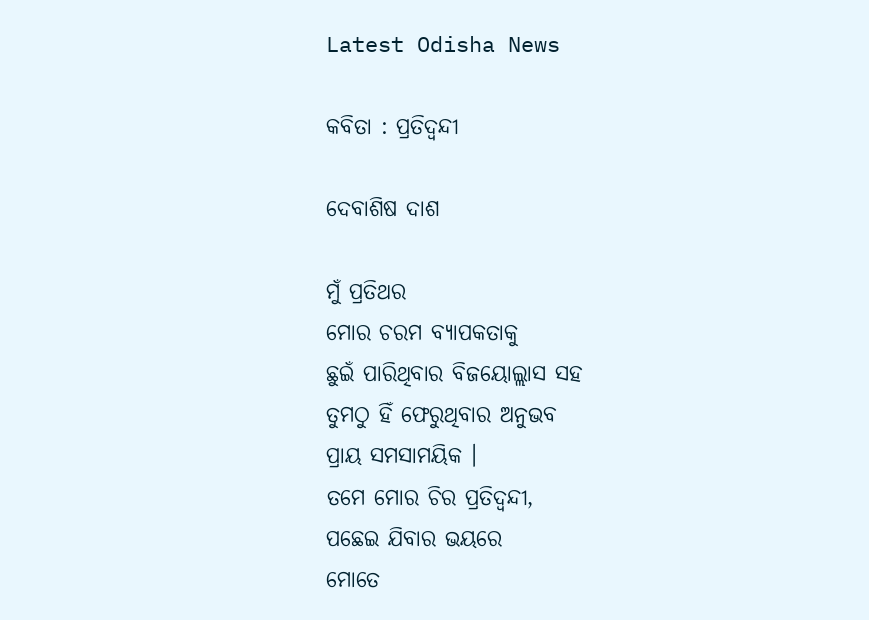Latest Odisha News

କବିତା : ପ୍ରତିଦ୍ୱନ୍ଦୀ

ଦେବାଶିଷ ଦାଶ

ମୁଁ ପ୍ରତିଥର
ମୋର ଚରମ ବ୍ୟାପକତାକୁ
ଛୁଇଁ ପାରିଥିବାର ବିଜୟୋଲ୍ଲାସ ସହ
ତୁମଠୁ ହିଁ ଫେରୁଥିବାର ଅନୁଭବ
ପ୍ରାୟ ସମସାମୟିକ ।
ତମେ ମୋର ଚିର ପ୍ରତିଦ୍ୱନ୍ଦୀ,
ପଛେଇ ଯିବାର ଭୟରେ
ମୋତେ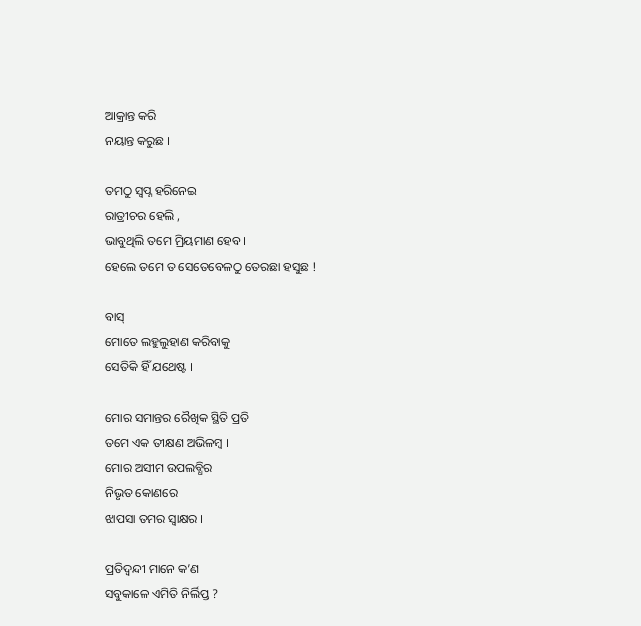ଆକ୍ରାନ୍ତ କରି
ନୟାନ୍ତ କରୁଛ ।

ତମଠୁ ସ୍ବପ୍ନ ହରିନେଇ
ରାତ୍ରୀଚର ହେଲି ,
ଭାବୁଥିଲି ତମେ ମ୍ରିୟମାଣ ହେବ ।
ହେଲେ ତମେ ତ ସେତେବେଳଠୁ ତେରଛା ହସୁଛ !

ବାସ୍
ମୋତେ ଲହୁଲୁହାଣ କରିବାକୁ
ସେତିକି ହିଁ ଯଥେଷ୍ଟ ।

ମୋର ସମାନ୍ତର ରୈଖିକ ସ୍ଥିତି ପ୍ରତି
ତମେ ଏକ ତୀକ୍ଷଣ ଅଭିଳମ୍ବ ।
ମୋର ଅସୀମ ଉପଲବ୍ଧିର
ନିଭୃତ କୋଣରେ
ଝାପସା ତମର ସ୍ଵାକ୍ଷର ।

ପ୍ରତିଦ୍ୱନ୍ଦୀ ମାନେ କ’ଣ
ସବୁକାଳେ ଏମିତି ନିର୍ଲିପ୍ତ ?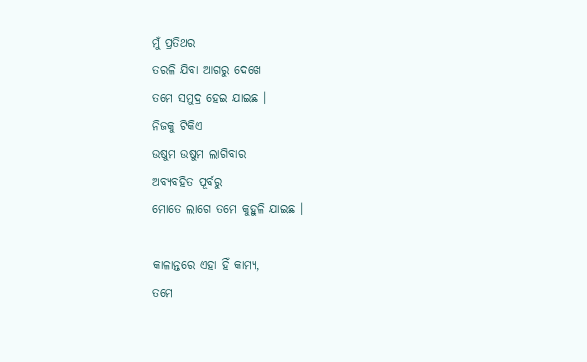ମୁଁ ପ୍ରତିଥର
ତରଳି ଯିବା ଆଗରୁ ଦେଖେ
ତମେ ସମୁଦ୍ର ହେଇ ଯାଇଛ ।
ନିଜକୁ ଟିକିଏ
ଉଷୁମ ଉଷୁମ ଲାଗିବାର
ଅବ୍ୟବହିତ ପୂର୍ବରୁ
ମୋତେ ଲାଗେ ତମେ କୁହୁଳି ଯାଇଛ ।

କାଳାନ୍ତରେ ଏହା ହିଁ କାମ୍ୟ,
ତମେ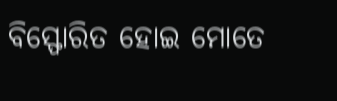ବିସ୍ଫୋରିତ ହୋଇ ମୋତେ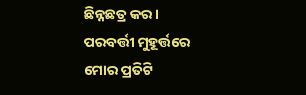ଛିନ୍ନଛତ୍ର କର ।
ପରବର୍ତ୍ତୀ ମୁହୂର୍ତ୍ତରେ
ମୋର ପ୍ରତିଟି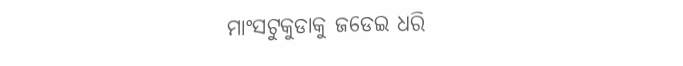ମାଂସଟୁକୁଡାକୁ ଜଡେଇ ଧରି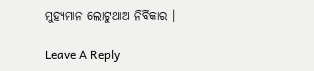ମୁହ୍ୟମାନ ଲୋଟୁଥାଅ ନିର୍ବିକାର ।

Leave A Reply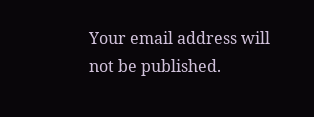Your email address will not be published.